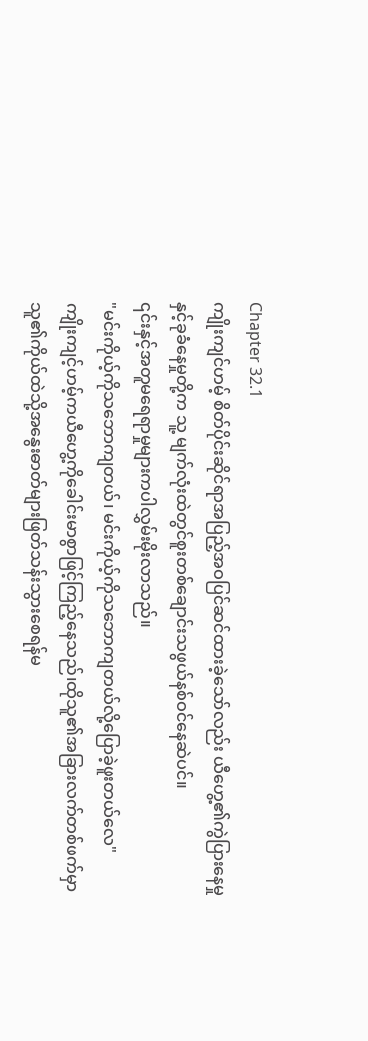Chapter 32.1
ကျိုးကျင်ဟမ့် စိတ်ပိုင်းဆိုင်ရာအပြည့်အဝပြင်ဆင်ထားခဲ့သော်လည်း ယီဟွေ့၏ကွဲပြားနေမှုနှင့်ခုခံနေမှုတို့က သူ့ မျက်လုံးထဲတွင်စူးတစ်ချောင်းသဖွယ်နစ်ဝင်နေဆဲပင်။
၎င်းနှင့်အတူမရေရာမှုများကပါလွှမ်းမိုးလာသည်။
"မင်းကိုယ့်ကိုသဘောကျတယ်၊ မင်းကိုယ့်ကိုသဘောကျတယ်လို့ပြောခဲ့ဖူးတယ်လေ"
ကျိုးကျင့်ဟမ့်ကယီဟွေ့ကိုခေါင်းမာစွာဖြင့်ကြည့်နေသည်၊ထိုသူ၏အခြားလက်တစ်ဖက်မှာ သူ၏ကိုယ်ထဲသို့အနွေးဓာတ်များဖြတ်သန်းသွားစေရန်မ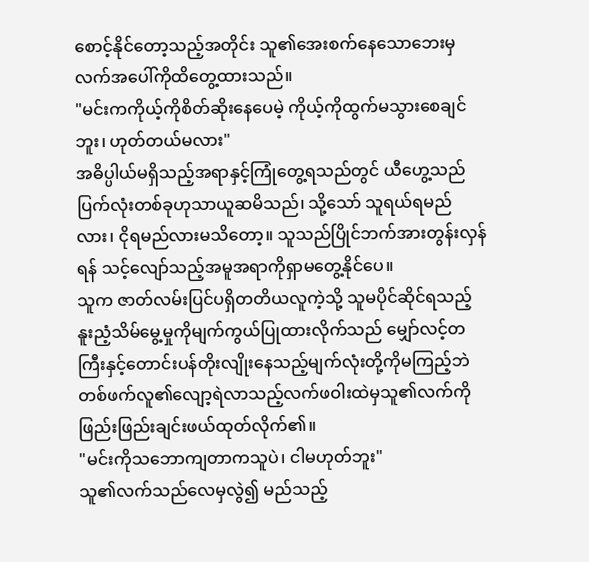စောင့်နိုင်တော့သည့်အတိုင်း သူ၏အေးစက်နေသောဘေးမှလက်အပေါ်ကိုထိတွေ့ထားသည်။
"မင်းကကိုယ့်ကိုစိတ်ဆိုးနေပေမဲ့ ကိုယ့်ကိုထွက်မသွားစေချင်ဘူး၊ ဟုတ်တယ်မလား"
အဓိပ္ပါယ်မရှိသည့်အရာနှင့်ကြုံတွေ့ရသည်တွင် ယီဟွေ့သည်ပြက်လုံးတစ်ခုဟုသာယူဆမိသည်၊ သို့သော် သူရယ်ရမည်လား၊ ငိုရမည်လားမသိတော့။ သူသည်ပြိုင်ဘက်အားတွန်းလှန်ရန် သင့်လျော်သည့်အမူအရာကိုရှာမတွေ့နိုင်ပေ။
သူက ဇာတ်လမ်းပြင်ပရှိတတိယလူကဲ့သို့ သူမပိုင်ဆိုင်ရသည့်နူးညံ့သိမ်မွေ့မှုကိုမျက်ကွယ်ပြုထားလိုက်သည် မျှော်လင့်တကြီးနှင့်တောင်းပန်တိုးလျိုးနေသည့်မျက်လုံးတို့ကိုမကြည့်ဘဲ တစ်ဖက်လူ၏လျော့ရဲလာသည့်လက်ဖဝါးထဲမှသူ၏လက်ကိုဖြည်းဖြည်းချင်းဖယ်ထုတ်လိုက်၏။
"မင်းကိုသဘောကျတာကသူပဲ၊ ငါမဟုတ်ဘူး"
သူ၏လက်သည်လေမှလွဲ၍ မည်သည့်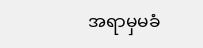အရာမှမခံ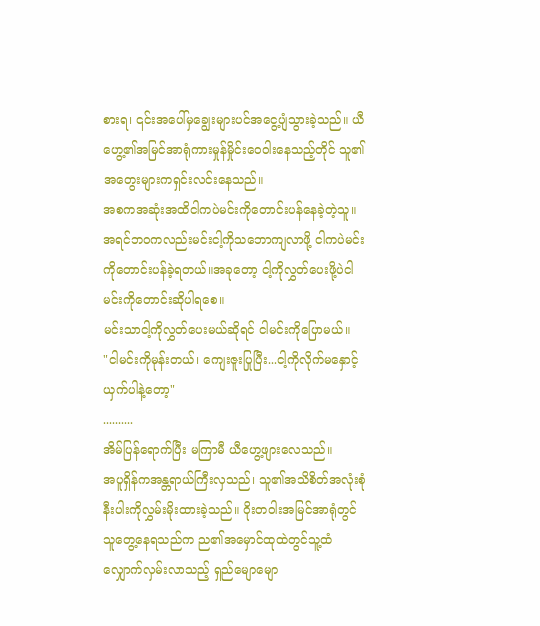စားရ၊ ၎င်းအပေါ်မှချွေးများပင်အငွေ့ပျံသွားခဲ့သည်။ ယီဟွေ့၏အမြင်အာရုံကားမှုန်မှိုင်းဝေဝါးနေသည့်တိုင် သူ၏အတွေးများကရှင်းလင်းနေသည်။
အစကအဆုံးအထိငါကပဲမင်းကိုတောင်းပန်နေခဲ့တဲ့သူ။ အရင်ဘဝကလည်းမင်းငါ့ကိုသဘောကျလာဖို့ ငါကပဲမင်းကိုတောင်းပန်ခဲ့ရတယ်။အခုတော့ ငါ့ကိုလွှတ်ပေးဖို့ပဲငါမင်းကိုတောင်းဆိုပါရစေ။
မင်းသာငါ့ကိုလွှတ်ပေးမယ်ဆိုရင် ငါမင်းကိုပြောမယ်။
"ငါမင်းကိုမုန်းတယ်၊ ကျေးဇူးပြုပြီး...ငါ့ကိုလိုက်မနှောင့်ယှက်ပါနဲ့တော့"
..........
အိမ်ပြန်ရောက်ပြီး မကြာမီ ယီဟွေ့ဖျားလေသည်။
အပူရှိန်ကအန္တရာယ်ကြီးလှသည်၊ သူ၏အသိစိတ်အလုံးစုံနီးပါးကိုလွှမ်းမိုးထားခဲ့သည်။ ဝိုးတဝါးအမြင်အာရုံတွင် သူတွေ့နေရသည်က ည၏အမှောင်ထုထဲတွင်သူ့ထံလျှောက်လှမ်းလာသည့် ရှည်မျောမျော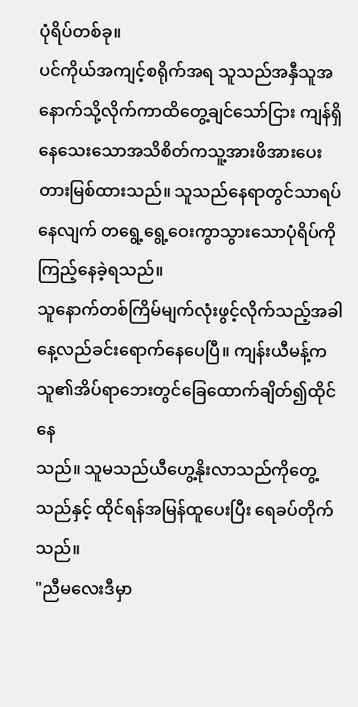ပုံရိပ်တစ်ခု။
ပင်ကိုယ်အကျင့်စရိုက်အရ သူသည်အနှီသူအနောက်သို့လိုက်ကာထိတွေ့ချင်သော်ငြား ကျန်ရှိနေသေးသောအသိစိတ်ကသူ့အားဖိအားပေး
တားမြစ်ထားသည်။ သူသည်နေရာတွင်သာရပ်နေလျက် တရွေ့ရွေ့ဝေးကွာသွားသောပုံရိပ်ကိုကြည့်နေခဲ့ရသည်။
သူနောက်တစ်ကြိမ်မျက်လုံးဖွင့်လိုက်သည့်အခါ နေ့လည်ခင်းရောက်နေပေပြီ။ ကျန်းယီမန့်က သူ၏အိပ်ရာဘေးတွင်ခြေထောက်ချိတ်၍ထိုင်နေ
သည်။ သူမသည်ယီဟွေ့နိုးလာသည်ကိုတွေ့သည်နှင့် ထိုင်ရန်အမြန်ထူပေးပြီး ရေခပ်တိုက်သည်။
"ညီမလေးဒီမှာ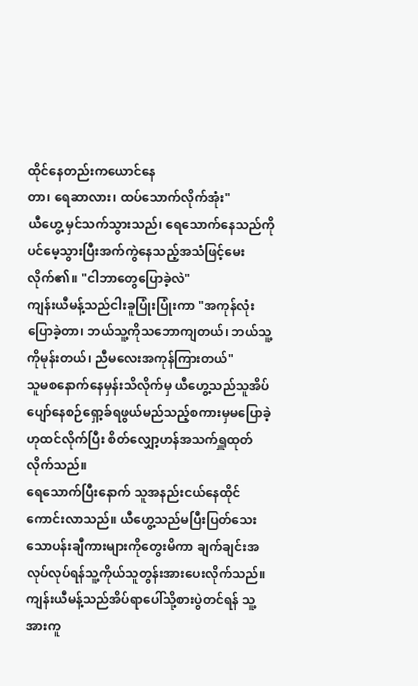ထိုင်နေတည်းကယောင်နေ
တာ၊ ရေဆာလား၊ ထပ်သောက်လိုက်အုံး"
ယီဟွေ့ မှင်သက်သွားသည်၊ ရေသောက်နေသည်ကိုပင်မေ့သွားပြီးအက်ကွဲနေသည့်အသံဖြင့်မေးလိုက်၏။ "ငါဘာတွေပြောခဲ့လဲ"
ကျန်းယီမန့်သည်ငါးခူပြုံးပြုံးကာ "အကုန်လုံးပြောခဲ့တာ၊ ဘယ်သူ့ကိုသဘောကျတယ်၊ ဘယ်သူ့ကိုမုန်းတယ်၊ ညီမလေးအကုန်ကြားတယ်"
သူမစနောက်နေမှန်းသိလိုက်မှ ယီဟွေ့သည်သူအိပ်ပျော်နေစဉ်ရှော့ခ်ရဖွယ်မည်သည့်စကားမှမပြောခဲ့ဟုထင်လိုက်ပြီး စိတ်လျှော့ဟန်အသက်ရှူထုတ်လိုက်သည်။
ရေသောက်ပြီးနောက် သူအနည်းငယ်နေထိုင်ကောင်းလာသည်။ ယီဟွေ့သည်မပြီးပြတ်သေးသောပန်းချီကားများကိုတွေးမိကာ ချက်ချင်းအလုပ်လုပ်ရန်သူ့ကိုယ်သူတွန်းအားပေးလိုက်သည်။
ကျန်းယီမန့်သည်အိပ်ရာပေါ်သို့စားပွဲတင်ရန် သူ့အားကူ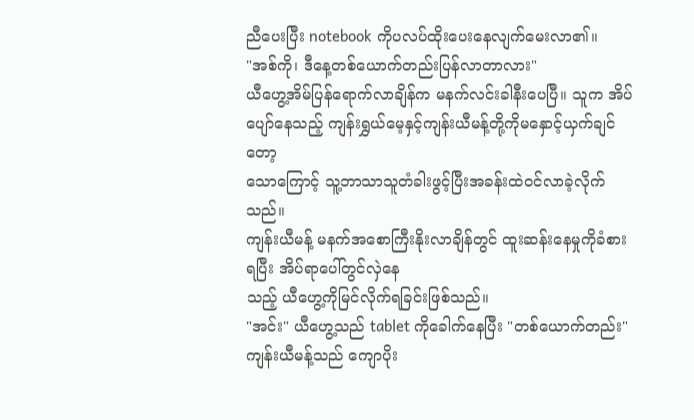ညီပေးပြီး notebook ကိုပလပ်ထိုးပေးနေလျက်မေးလာ၏။
"အစ်ကို၊ ဒီနေ့တစ်ယောက်တည်းပြန်လာတာလား"
ယီဟွေ့အိမ်ပြန်ရောက်လာချိန်က မနက်လင်းခါနီးပေပြီ။ သူက အိပ်ပျော်နေသည့် ကျန်းရွှယ်မေ့နှင့်ကျန်းယီမန့်တို့ကိုမနှောင့်ယှက်ချင်တော့
သောကြောင့် သူ့ဘာသာသူတံခါးဖွင့်ပြီးအခန်းထဲဝင်လာခဲ့လိုက်သည်။
ကျန်းယီမန့် မနက်အစောကြီးနိုးလာချိန်တွင် ထူးဆန်းနေမှုကိုခံစားရပြီး အိပ်ရာပေါ်တွင်လှဲနေ
သည့် ယီဟွေ့ကိုမြင်လိုက်ရခြင်းဖြစ်သည်။
"အင်း" ယီဟွေ့သည် tablet ကိုခေါက်နေပြီး "တစ်ယောက်တည်း"
ကျန်းယီမန့်သည် ကျောပိုး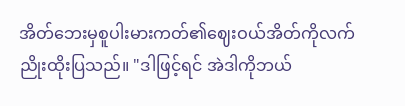အိတ်ဘေးမှစူပါးမားကတ်၏ဈေးဝယ်အိတ်ကိုလက်ညိုးထိုးပြသည်။ "ဒါဖြင့်ရင် အဲဒါကိုဘယ်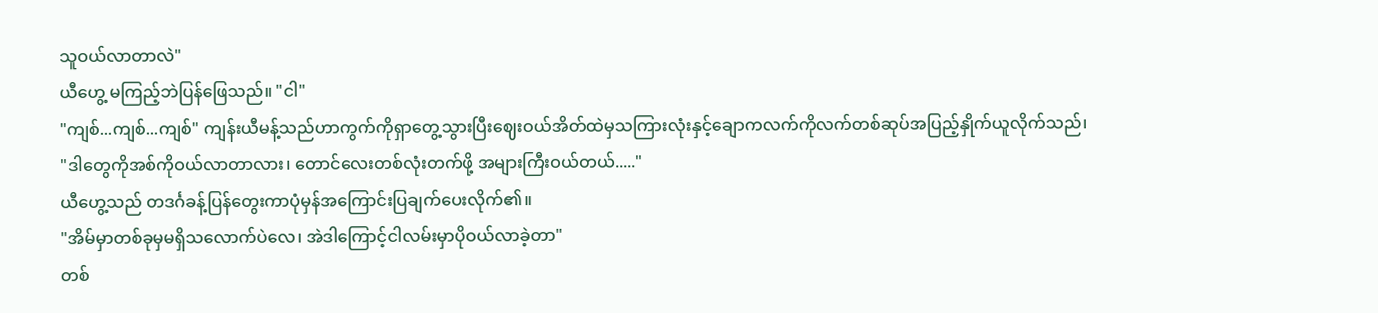သူဝယ်လာတာလဲ"
ယီဟွေ့ မကြည့်ဘဲပြန်ဖြေသည်။ "ငါ"
"ကျစ်...ကျစ်...ကျစ်" ကျန်းယီမန့်သည်ဟာကွက်ကိုရှာတွေ့သွားပြီးဈေးဝယ်အိတ်ထဲမှသကြားလုံးနှင့်ချောကလက်ကိုလက်တစ်ဆုပ်အပြည့်နှိုက်ယူလိုက်သည်၊
"ဒါတွေကိုအစ်ကိုဝယ်လာတာလား၊ တောင်လေးတစ်လုံးတက်ဖို့ အများကြီးဝယ်တယ်....."
ယီဟွေ့သည် တဒင်္ဂခန့်ပြန်တွေးကာပုံမှန်အကြောင်းပြချက်ပေးလိုက်၏။
"အိမ်မှာတစ်ခုမှမရှိသလောက်ပဲလေ၊ အဲဒါကြောင့်ငါလမ်းမှာပိုဝယ်လာခဲ့တာ"
တစ်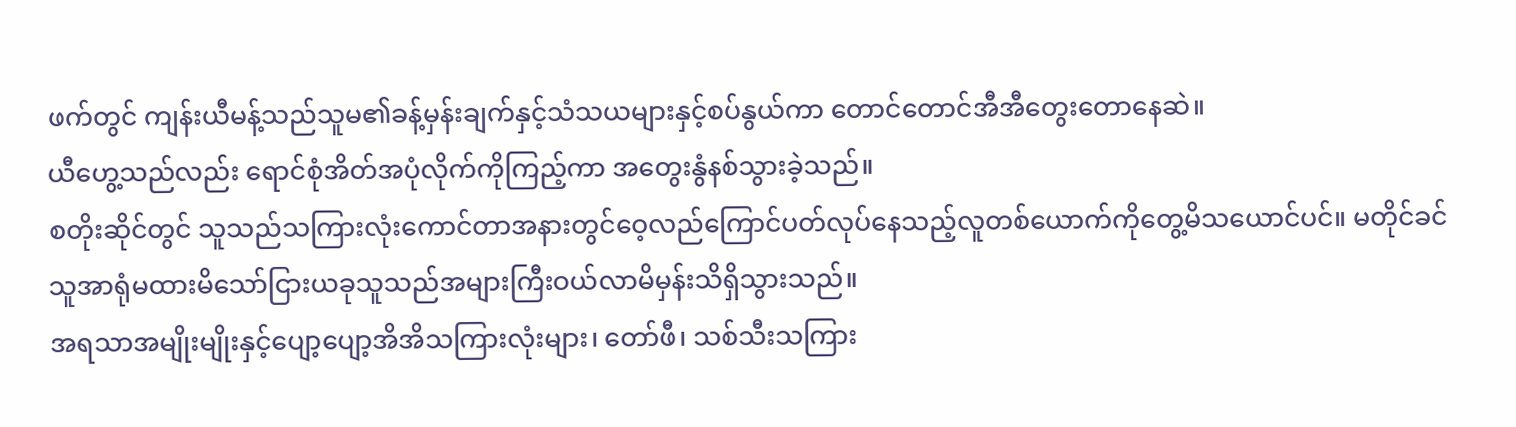ဖက်တွင် ကျန်းယီမန့်သည်သူမ၏ခန့်မှန်းချက်နှင့်သံသယများနှင့်စပ်နွယ်ကာ တောင်တောင်အီအီတွေးတောနေဆဲ။
ယီဟွေ့သည်လည်း ရောင်စုံအိတ်အပုံလိုက်ကိုကြည့်ကာ အတွေးနွံနစ်သွားခဲ့သည်။
စတိုးဆိုင်တွင် သူသည်သကြားလုံးကောင်တာအနားတွင်ဝေ့လည်ကြောင်ပတ်လုပ်နေသည့်လူတစ်ယောက်ကိုတွေ့မိသယောင်ပင်။ မတိုင်ခင် သူအာရုံမထားမိသော်ငြားယခုသူသည်အများကြီးဝယ်လာမိမှန်းသိရှိသွားသည်။
အရသာအမျိုးမျိုးနှင့်ပျော့ပျော့အိအိသကြားလုံးများ၊ တော်ဖီ၊ သစ်သီးသကြား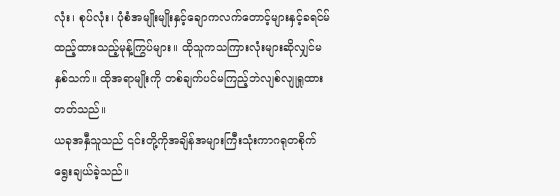လုံး၊ စုပ်လုံး၊ ပုံစံအမျိုးမျိုးနှင့်ချောကလက်တောင့်များနှင့်ခရင်မ်
ထည့်ထားသည့်မုန့်ကြွပ်များ။ ထိုသူကသကြားလုံးများဆိုလျှင်မနှစ်သက်။ ထိုအရာမျိုးကို တစ်ချက်ပင်မကြည့်ဘဲလျစ်လျုရှုထားတတ်သည်။
ယခုအနှီသူသည် ၎င်းတို့ကိုအချိန်အများကြီးသုံးကာဂရုတစိုက်ရွေးချယ်ခဲ့သည်။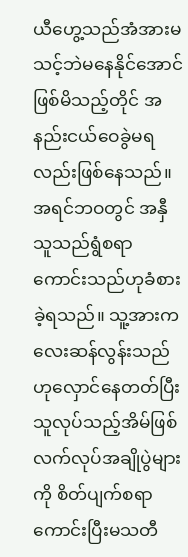ယီဟွေ့သည်အံအားမသင့်ဘဲမနေနိုင်အောင်ဖြစ်မိသည့်တိုင် အနည်းငယ်ဝေခွဲမရလည်းဖြစ်နေသည်။
အရင်ဘဝတွင် အနှီသူသည်ရွံစရာကောင်းသည်ဟုခံစားခဲ့ရသည်။ သူ့အားကလေးဆန်လွန်းသည်ဟုလှောင်နေတတ်ပြီး သူလုပ်သည့်အိမ်ဖြစ်လက်လုပ်အချိုပွဲများကို စိတ်ပျက်စရာကောင်းပြီးမသတီ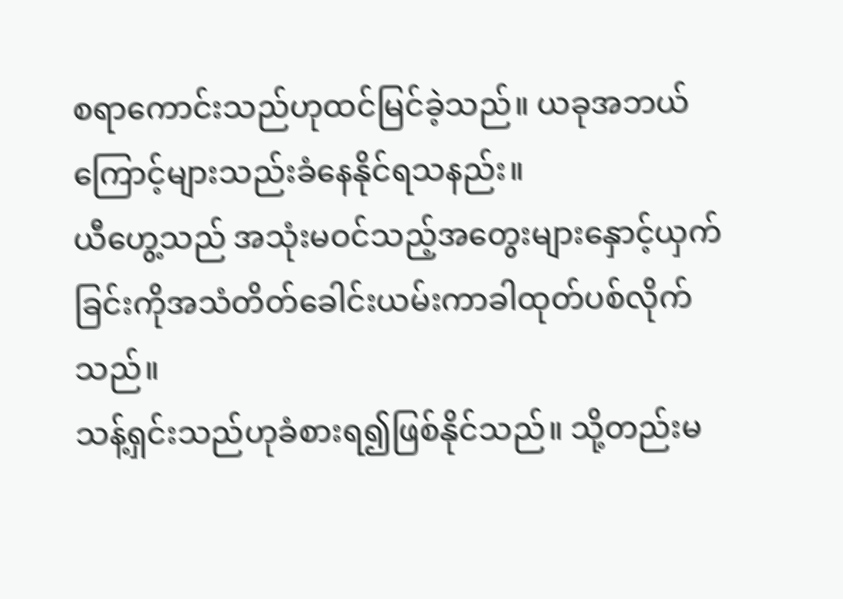စရာကောင်းသည်ဟုထင်မြင်ခဲ့သည်။ ယခုအဘယ်ကြောင့်များသည်းခံနေနိုင်ရသနည်း။
ယီဟွေ့သည် အသုံးမဝင်သည့်အတွေးများနှောင့်ယှက်ခြင်းကိုအသံတိတ်ခေါင်းယမ်းကာခါထုတ်ပစ်လိုက်သည်။
သန့်ရှင်းသည်ဟုခံစားရ၍ဖြစ်နိုင်သည်။ သို့တည်းမ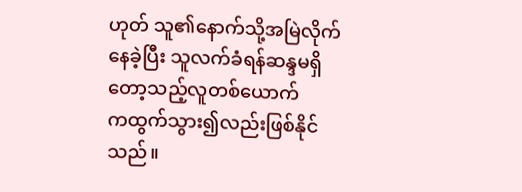ဟုတ် သူ၏နောက်သို့အမြဲလိုက်နေခဲ့ပြီး သူလက်ခံရန်ဆန္ဒမရှိတော့သည့်လူတစ်ယောက်
ကထွက်သွား၍လည်းဖြစ်နိုင်သည်။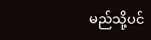မည်သို့ပင်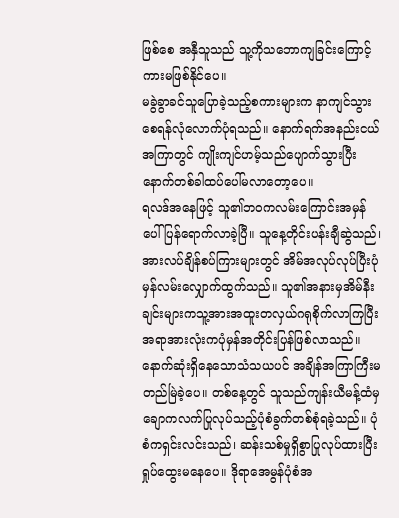ဖြစ်စေ အနှီသူသည် သူ့ကိုသဘောကျခြင်းကြောင့်ကားမဖြစ်နိုင်ပေ။
မခွဲခွာခင်သူပြောခဲ့သည့်စကားများက နာကျင်သွားစေရန်လုံလောက်ပုံရသည်။ နောက်ရက်အနည်းငယ်အကြာတွင် ကျိုးကျင်ဟမ့်သည်ပျောက်သွားပြီး နောက်တစ်ခါထပ်ပေါ်မလာတော့ပေ။
ရလဒ်အနေဖြင့် သူ၏ဘဝကလမ်းကြောင်းအမှန်ပေါ်ပြန်ရောက်လာခဲ့ပြီ။ သူနေ့တိုင်းပန်းချီဆွဲသည်၊ အားလပ်ချိန်စပ်ကြားများတွင် အိမ်အလုပ်လုပ်ပြီးပုံမှန်လမ်းလျှောက်ထွက်သည်။ သူ၏အနားမှအိမ်နီးချင်းများကသူ့အားအထူးတလှယ်ဂရုစိုက်လာကြပြီး အရာအားလုံးကပုံမှန်အတိုင်းပြန်ဖြစ်လာသည်။
နောက်ဆုံးရှိနေသောသံသယပင် အချိန်အကြာကြီးမတည်မြဲခဲ့ပေ။ တစ်နေ့တွင် သူသည်ကျန်းယီမန့်ထံမှ ချောကလက်ပြုလုပ်သည့်ပုံစံခွက်တစ်စုံရခဲ့သည်။ ပုံစံကရှင်းလင်းသည်၊ ဆန်းသစ်မှုရှိစွာပြုလုပ်ထားပြီးရှုပ်ထွေးမနေပေ။ ဒိုရာအေမွန်ပုံစံအ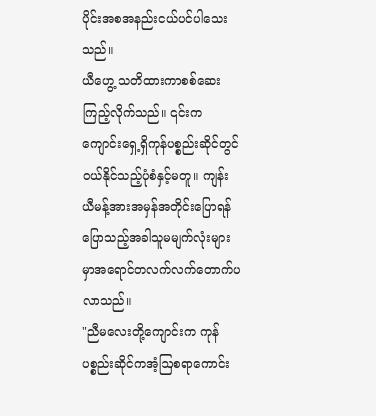ပိုင်းအစအနည်းငယ်ပင်ပါသေးသည်။
ယီဟွေ့ သတိထားကာစစ်ဆေးကြည့်လိုက်သည်။ ၎င်းကကျောင်းရှေ့ရှိကုန်ပစ္စည်းဆိုင်တွင် ဝယ်နိုင်သည့်ပုံစံနှင့်မတူ။ ကျန်းယီမန့်အားအမှန်အတိုင်းပြောရန် ပြောသည့်အခါသူမမျက်လုံးများမှာအရောင်တလက်လက်တောက်ပလာသည်။
"ညီမလေးတို့ကျောင်းက ကုန်ပစ္စည်းဆိုင်ကအံ့ဩစရာကောင်း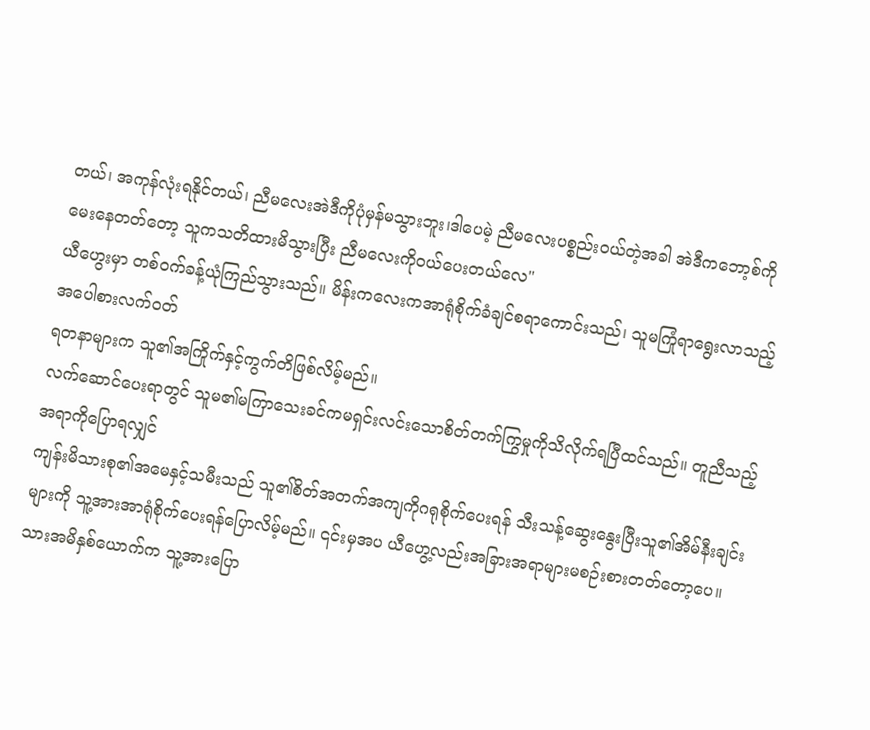တယ်၊ အကုန်လုံးရနိုင်တယ်၊ ညီမလေးအဲဒီကိုပုံမှန်မသွားဘူး၊ဒါပေမဲ့ ညီမလေးပစ္စည်းဝယ်တဲ့အခါ အဲဒီကဘော့စ်ကိုမေးနေတတ်တော့ သူကသတိထားမိသွားပြီး ညီမလေးကိုဝယ်ပေးတယ်လေ"
ယီဟွေးမှာ တစ်ဝက်ခန့်ယုံကြည်သွားသည်။ မိန်းကလေးကအာရုံစိုက်ခံချင်စရာကောင်းသည်၊ သူမကြုံရာရွေးလာသည့်အပေါစားလက်ဝတ်
ရတနာများက သူ၏အကြိုက်နှင့်ကွက်တိဖြစ်လိမ့်မည်။
လက်ဆောင်ပေးရာတွင် သူမ၏မကြာသေးခင်ကမရှင်းလင်းသောစိတ်တက်ကြွမှုကိုသိလိုက်ရပြီထင်သည်။ တူညီသည့်အရာကိုပြောရလျှင်
ကျန်းမိသားစု၏အမေနှင့်သမီးသည် သူ၏စိတ်အတက်အကျကိုဂရုစိုက်ပေးရန် သီးသန့်ဆွေးနွေးပြီးသူ၏အိမ်နီးချင်းများကို သူ့အားအာရုံစိုက်ပေးရန်ပြောလိမ့်မည်။ ၎င်းမှအပ ယီဟွေ့လည်းအခြားအရာများမစဉ်းစားတတ်တော့ပေ။
သားအမိနှစ်ယောက်က သူ့အားပြော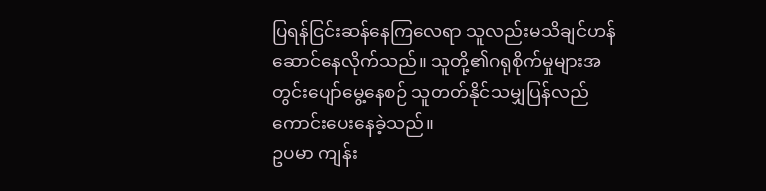ပြရန်ငြင်းဆန်နေကြလေရာ သူလည်းမသိချင်ဟန်ဆောင်နေလိုက်သည်။ သူတို့၏ဂရုစိုက်မှုများအတွင်းပျော်မွေ့နေစဉ် သူတတ်နိုင်သမျှပြန်လည်ကောင်းပေးနေခဲ့သည်။
ဥပမာ ကျန်း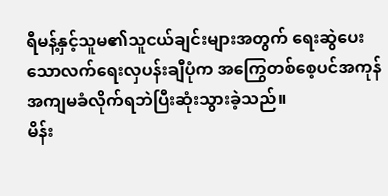ရီမန့်နှင့်သူမ၏သူငယ်ချင်းများအတွက် ရေးဆွဲပေးသောလက်ရေးလှပန်းချီပုံက အကြွေတစ်စေ့ပင်အကုန်အကျမခံလိုက်ရဘဲပြီးဆုံးသွားခဲ့သည်။
မိန်း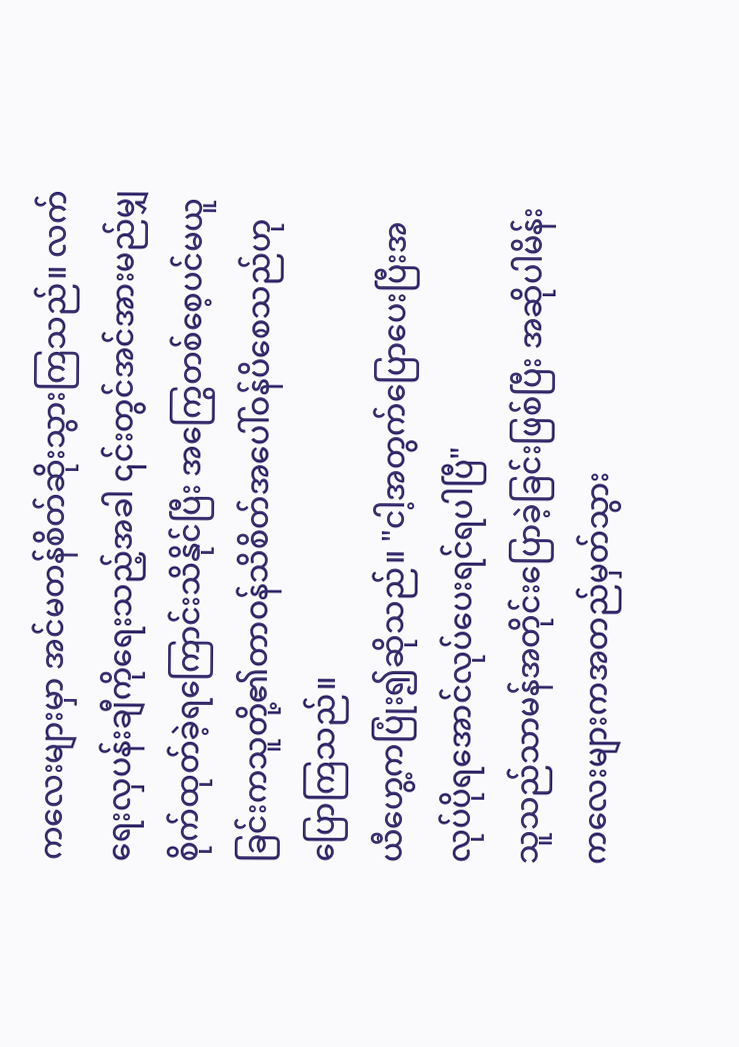ကလေးများမှာ အင်မတန်စိတ်ဆိုးသွားကြသည်။ လက်ရေးလှပန်းချီကိုရေးသည့်အခါ ၎င်းတွင်အင်အားမည်မျှစိုက်ထုတ်ခဲ့ရကြောင်းသိနိုင်ပြီး အကြွေတစ်စေ့ပင်မယူခြင်းကသူတို့၏တာဝန်သိစိတ်အပေါ်ဝန်ပိစေသည်ဟုပြောကြသည်။
ယီဟွေ့ကပြုံး၍ဆိုသည်။ "ငါ့အတွက်ပြောပေးပြီးအလုပ်ပိုရအောင်လုပ်ပေးရင်ရပါပြီ"
သူသည်သာမန်အတိုင်းပြောခဲ့ခြင်းဖြစ်ပြီး အဆိုပါမိန်းကလေးများကအတည်မှတ်သွား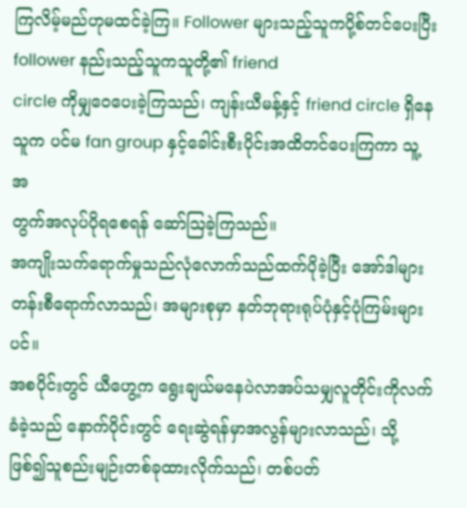ကြလိမ့်မည်ဟုမထင်ခဲ့ကြ။ Follower များသည့်သူကပို့စ်တင်ပေးပြီး follower နည်းသည့်သူကသူတို့၏ friend
circle ကိုမျှဝေပေးခဲ့ကြသည်၊ ကျန်းယီမန့်နှင့် friend circle ရှိနေသူက ပင်မ fan group နှင့်ခေါင်းစီးပိုင်းအထိတင်ပေးကြကာ သူ့အ
တွက်အလုပ်ပိုရစေရန် ဆော်ဩခဲ့ကြသည်။
အကျိုးသက်ရောက်မှုသည်လုံလောက်သည်ထက်ပိုခဲ့ပြီး အော်ဒါများတန်းစီရောက်လာသည်၊ အများစုမှာ နတ်ဘုရားရုပ်ပုံနှင့်ပုံကြမ်းများပင်။
အစပိုင်းတွင် ယီဟွေ့က ရွေးချယ်မနေပဲလာအပ်သမျှလူတိုင်းကိုလက်ခံခဲ့သည် နောက်ပိုင်းတွင် ရေးဆွဲရန်မှာအလွန်များလာသည်၊ သို့ဖြစ်၍သူစည်းမျဉ်းတစ်ခုထားလိုက်သည်၊ တစ်ပတ်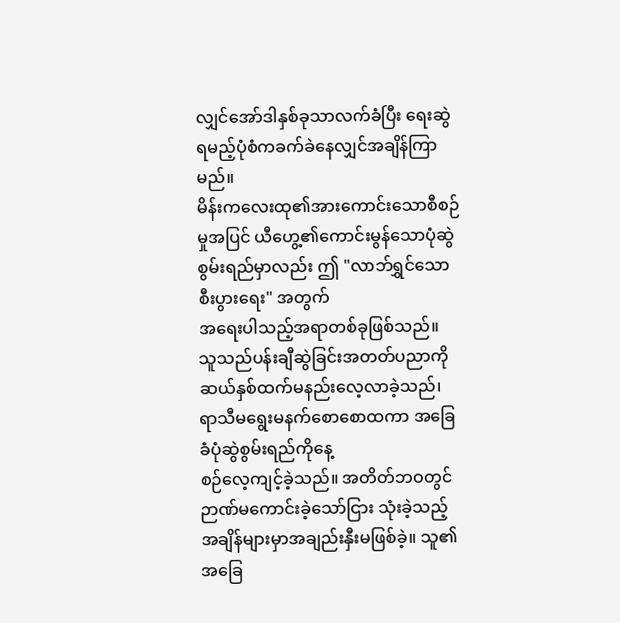လျှင်အော်ဒါနှစ်ခုသာလက်ခံပြီး ရေးဆွဲရမည့်ပုံစံကခက်ခဲနေလျှင်အချိန်ကြာမည်။
မိန်းကလေးထု၏အားကောင်းသောစီစဉ်မှုအပြင် ယီဟွေ့၏ကောင်းမွန်သောပုံဆွဲစွမ်းရည်မှာလည်း ဤ "လာဘ်ရွှင်သောစီးပွားရေး" အတွက်
အရေးပါသည့်အရာတစ်ခုဖြစ်သည်။
သူသည်ပန်းချီဆွဲခြင်းအတတ်ပညာကို ဆယ်နှစ်ထက်မနည်းလေ့လာခဲ့သည်၊ ရာသီမရွေးမနက်စောစောထကာ အခြေခံပုံဆွဲစွမ်းရည်ကိုနေ့
စဉ်လေ့ကျင့်ခဲ့သည်။ အတိတ်ဘဝတွင်ဉာဏ်မကောင်းခဲ့သော်ငြား သုံးခဲ့သည့်အချိန်များမှာအချည်းနှီးမဖြစ်ခဲ့။ သူ၏အခြေ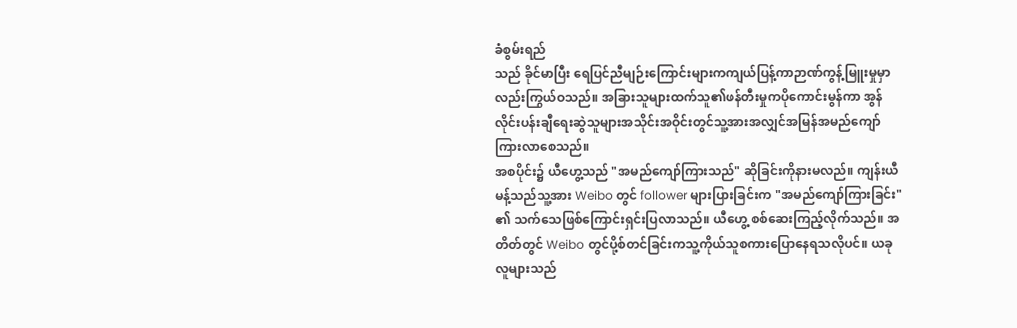ခံစွမ်းရည်
သည် ခိုင်မာပြီး ရေပြင်ညီမျဉ်းကြောင်းများကကျယ်ပြန့်ကာဉာဏ်ကွန့်မြူးမှုမှာလည်းကြွယ်ဝသည်။ အခြားသူများထက်သူ၏ဖန်တီးမှုကပိုကောင်းမွန်ကာ အွန်လိုင်းပန်းချီရေးဆွဲသူများအသိုင်းအဝိုင်းတွင်သူ့အားအလျှင်အမြန်အမည်ကျော်ကြားလာစေသည်။
အစပိုင်း၌ ယီဟွေ့သည် "အမည်ကျော်ကြားသည်" ဆိုခြင်းကိုနားမလည်။ ကျန်းယီမန့်သည်သူ့အား Weibo တွင် follower များပြားခြင်းက "အမည်ကျော်ကြားခြင်း" ၏ သက်သေဖြစ်ကြောင်းရှင်းပြလာသည်။ ယီဟွေ့ စစ်ဆေးကြည့်လိုက်သည်။ အတိတ်တွင် Weibo တွင်ပို့စ်တင်ခြင်းကသူ့ကိုယ်သူစကားပြောနေရသလိုပင်။ ယခုလူများသည်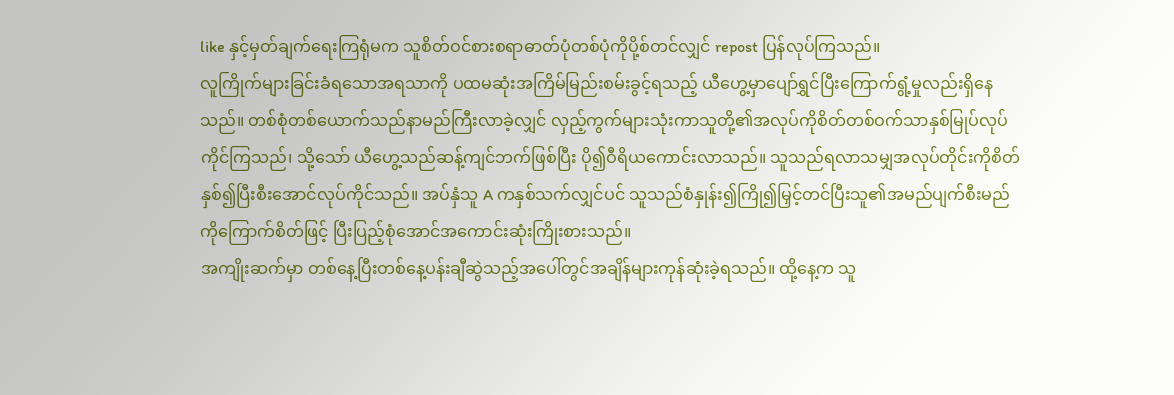like နှင့်မှတ်ချက်ရေးကြရုံမက သူစိတ်ဝင်စားစရာဓာတ်ပုံတစ်ပုံကိုပို့စ်တင်လျှင် repost ပြန်လုပ်ကြသည်။
လူကြိုက်များခြင်းခံရသောအရသာကို ပထမဆုံးအကြိမ်မြည်းစမ်းခွင့်ရသည့် ယီဟွေ့မှာပျော်ရွှင်ပြီးကြောက်ရွံ့မှုလည်းရှိနေသည်။ တစ်စုံတစ်ယောက်သည်နာမည်ကြီးလာခဲ့လျှင် လှည့်ကွက်များသုံးကာသူတို့၏အလုပ်ကိုစိတ်တစ်ဝက်သာနှစ်မြုပ်လုပ်ကိုင်ကြသည်၊ သို့သော် ယီဟွေ့သည်ဆန့်ကျင်ဘက်ဖြစ်ပြီး ပို၍ဝီရိယကောင်းလာသည်။ သူသည်ရလာသမျှအလုပ်တိုင်းကိုစိတ်နှစ်၍ပြီးစီးအောင်လုပ်ကိုင်သည်။ အပ်နှံသူ A ကနှစ်သက်လျှင်ပင် သူသည်စံနှုန်း၍ကြို၍မြှင့်တင်ပြီးသူ၏အမည်ပျက်စီးမည်ကိုကြောက်စိတ်ဖြင့် ပြီးပြည့်စုံအောင်အကောင်းဆုံးကြိုးစားသည်။
အကျိုးဆက်မှာ တစ်နေ့ပြီးတစ်နေ့ပန်းချီဆွဲသည့်အပေါ်တွင်အချိန်များကုန်ဆုံးခဲ့ရသည်။ ထို့နေ့က သူ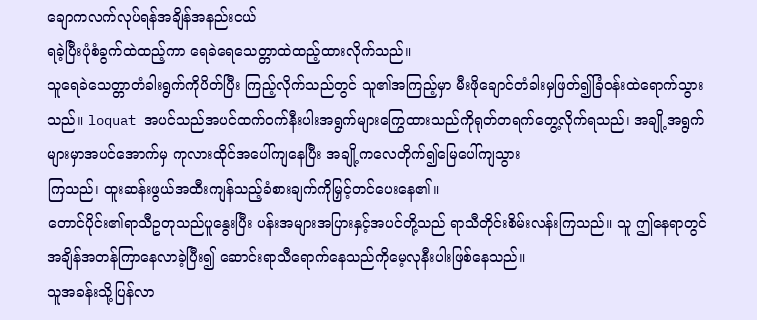ချောကလက်လုပ်ရန်အချိန်အနည်းငယ်
ရခဲ့ပြီးပုံစံခွက်ထဲထည့်ကာ ရေခဲရေသေတ္တာထဲထည့်ထားလိုက်သည်။
သူရေခဲသေတ္တာတံခါးရွက်ကိုပိတ်ပြီး ကြည့်လိုက်သည်တွင် သူ၏အကြည့်မှာ မီးဖိုချောင်တံခါးမှဖြတ်၍ခြံဝန်းထဲရောက်သွားသည်။ loquat အပင်သည်အပင်ထက်ဝက်နီးပါးအရွက်များကြွေထားသည်ကိုရုတ်တရက်တွေ့လိုက်ရသည်၊ အချို့အရွက်များမှာအပင်အောက်မှ ကုလားထိုင်အပေါ်ကျနေပြီး အချို့ကလေတိုက်၍မြေပေါ်ကျသွား
ကြသည်၊ ထူးဆန်းဖွယ်အထီးကျန်သည့်ခံစားချက်ကိုမြှင့်တင်ပေးနေ၏။
တောင်ပိုင်း၏ရာသီဥတုသည်ပူနွေးပြီး ပန်းအများအပြားနှင့်အပင်တို့သည် ရာသီတိုင်းစိမ်းလန်းကြသည်။ သူ ဤနေရာတွင်အချိန်အတန်ကြာနေလာခဲ့ပြီး၍ ဆောင်းရာသီရောက်နေသည်ကိုမေ့လုနီးပါးဖြစ်နေသည်။
သူအခန်းသို့ပြန်လာ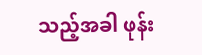သည့်အခါ ဖုန်း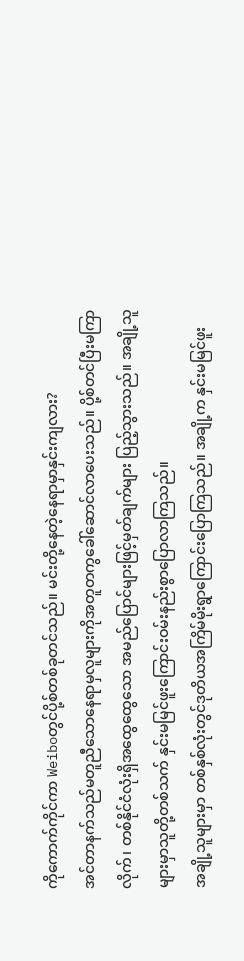ကိုကောက်ကိုင်ကာ Weiboတွင်ပို့စ်တစ်ခုတင်သည်။ မင်းတို့နေတဲ့နေရာမှာနှင်းကျလား?
အင်တာနက်သည်မတူညီသောနေရာမှလူများကိုအတူတကွခေါ်ဆောင်လာပေးသည်။ ပို့စ်တင်ပြီးမကြာလိုက်၊ တစ်နိုင်ငံလုံးရှိအထွေထွေသော အမည်ပြောင်များဖြင့်မှတ်ချက်များ ပြည့်သွားသည်။ အချို့သူများမှာသူတို့တစ်သက် နှင်းမမြင်ဖူးကြောင်းဝမ်းနည်းစွာပြောလာကြသည်။
အချို့သူများမှာ တစ်နှစ်လုံးတွင်ဒုတိယအကြိမ်မိုးရွာကြောင်းပြောကြသည်။ အချို့က နှင်းမမြင်ဖူး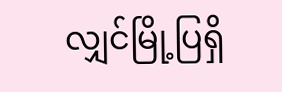လျှင်မြို့ပြရှိ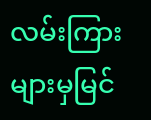လမ်းကြားများမှမြင်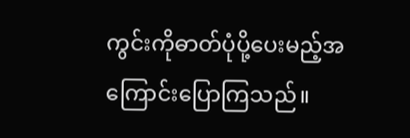ကွင်းကိုဓာတ်ပုံပို့ပေးမည့်အကြောင်းပြောကြသည်။